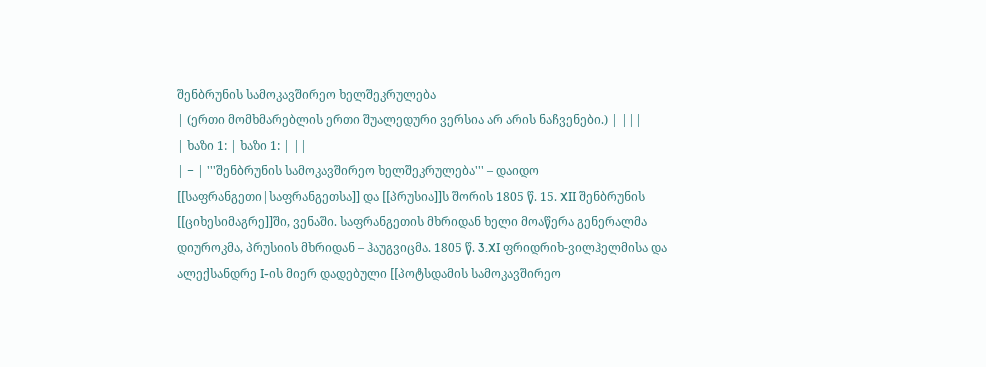შენბრუნის სამოკავშირეო ხელშეკრულება
| (ერთი მომხმარებლის ერთი შუალედური ვერსია არ არის ნაჩვენები.) | |||
| ხაზი 1: | ხაზი 1: | ||
| − | '''შენბრუნის სამოკავშირეო ხელშეკრულება''' – დაიდო [[საფრანგეთი|საფრანგეთსა]] და [[პრუსია]]ს შორის 1805 წ. 15. XII შენბრუნის [[ციხესიმაგრე]]ში, ვენაში. საფრანგეთის მხრიდან ხელი მოაწერა გენერალმა დიუროკმა, პრუსიის მხრიდან – ჰაუგვიცმა. 1805 წ. 3.XI ფრიდრიხ-ვილჰელმისა და ალექსანდრე I-ის მიერ დადებული [[პოტსდამის სამოკავშირეო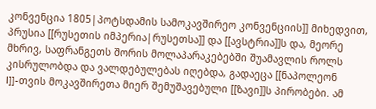კონვენცია 1805|პოტსდამის სამოკავშირეო კონვენციის]] მიხედვით, პრუსია [[რუსეთის იმპერია|რუსეთსა]] და [[ავსტრია]]ს და, მეორე მხრივ, საფრანგეთს შორის მოლაპარაკებებში შუამავლის როლს კისრულობდა და ვალდებულებას იღებდა, გადაეცა [[ნაპოლეონ I]]-თვის მოკავშირეთა მიერ შემუშავებული [[ზავი]]ს პირობები. ამ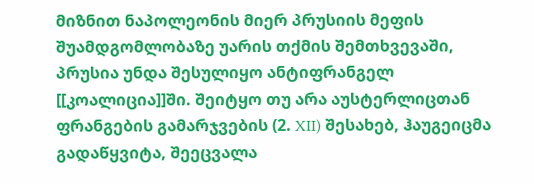მიზნით ნაპოლეონის მიერ პრუსიის მეფის შუამდგომლობაზე უარის თქმის შემთხვევაში, პრუსია უნდა შესულიყო ანტიფრანგელ [[კოალიცია]]ში. შეიტყო თუ არა აუსტერლიცთან ფრანგების გამარჯვების (2. XII) შესახებ, ჰაუგეიცმა გადაწყვიტა, შეეცვალა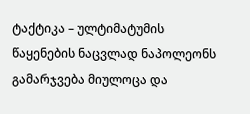ტაქტიკა – ულტიმატუმის წაყენების ნაცვლად ნაპოლეონს გამარჯვება მიულოცა და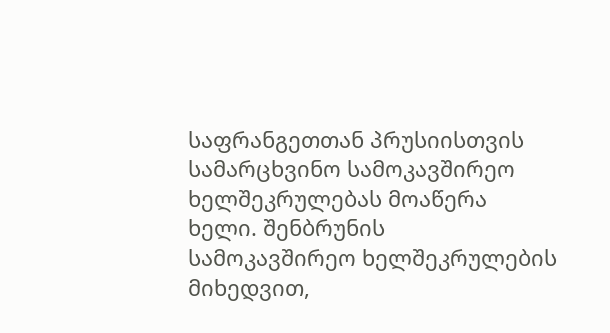საფრანგეთთან პრუსიისთვის სამარცხვინო სამოკავშირეო ხელშეკრულებას მოაწერა ხელი. შენბრუნის სამოკავშირეო ხელშეკრულების მიხედვით,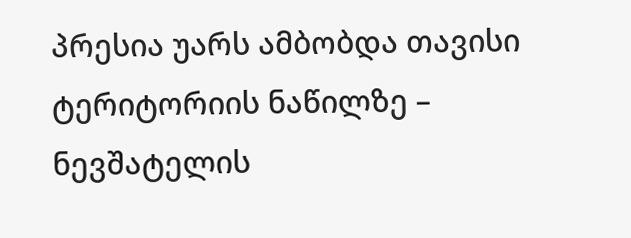პრესია უარს ამბობდა თავისი ტერიტორიის ნაწილზე – ნევშატელის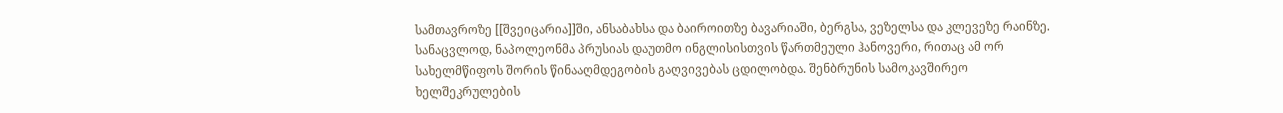სამთავროზე [[შვეიცარია]]ში, ანსაბახსა და ბაიროითზე ბავარიაში, ბერგსა, ვეზელსა და კლევეზე რაინზე. სანაცვლოდ, ნაპოლეონმა პრუსიას დაუთმო ინგლისისთვის წართმეული ჰანოვერი, რითაც ამ ორ სახელმწიფოს შორის წინააღმდეგობის გაღვივებას ცდილობდა. შენბრუნის სამოკავშირეო ხელშეკრულების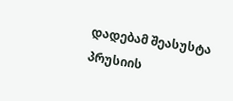დადებამ შეასუსტა პრუსიის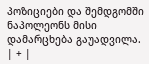პოზიციები და შემდგომში ნაპოლეონს მისი დამარცხება გაუადვილა. | + |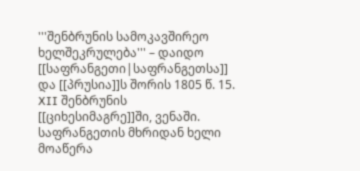'''შენბრუნის სამოკავშირეო ხელშეკრულება''' – დაიდო [[საფრანგეთი|საფრანგეთსა]] და [[პრუსია]]ს შორის 1805 წ. 15. XII შენბრუნის [[ციხესიმაგრე]]ში, ვენაში. საფრანგეთის მხრიდან ხელი მოაწერა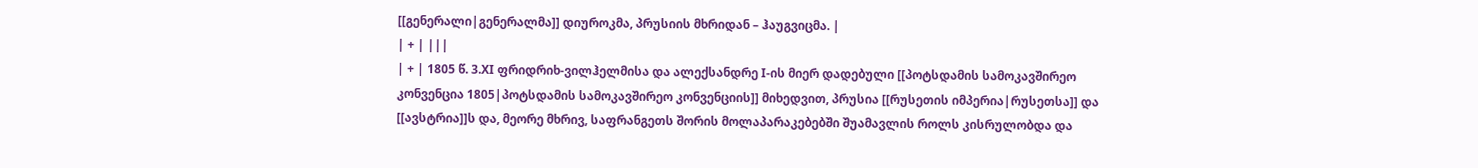[[გენერალი|გენერალმა]] დიუროკმა, პრუსიის მხრიდან – ჰაუგვიცმა. |
| + | |||
| + | 1805 წ. 3.XI ფრიდრიხ-ვილჰელმისა და ალექსანდრე I-ის მიერ დადებული [[პოტსდამის სამოკავშირეო კონვენცია 1805|პოტსდამის სამოკავშირეო კონვენციის]] მიხედვით, პრუსია [[რუსეთის იმპერია|რუსეთსა]] და [[ავსტრია]]ს და, მეორე მხრივ, საფრანგეთს შორის მოლაპარაკებებში შუამავლის როლს კისრულობდა და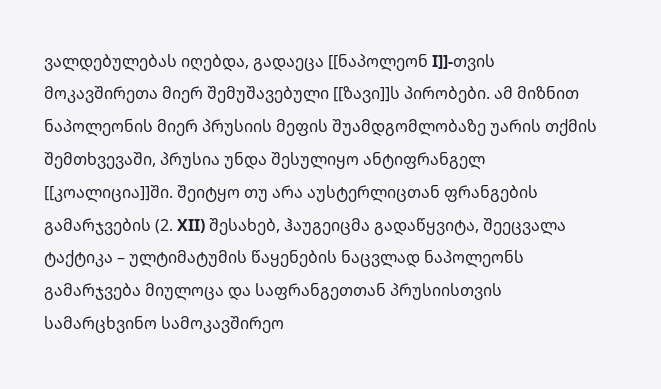ვალდებულებას იღებდა, გადაეცა [[ნაპოლეონ I]]-თვის მოკავშირეთა მიერ შემუშავებული [[ზავი]]ს პირობები. ამ მიზნით ნაპოლეონის მიერ პრუსიის მეფის შუამდგომლობაზე უარის თქმის შემთხვევაში, პრუსია უნდა შესულიყო ანტიფრანგელ [[კოალიცია]]ში. შეიტყო თუ არა აუსტერლიცთან ფრანგების გამარჯვების (2. XII) შესახებ, ჰაუგეიცმა გადაწყვიტა, შეეცვალა ტაქტიკა – ულტიმატუმის წაყენების ნაცვლად ნაპოლეონს გამარჯვება მიულოცა და საფრანგეთთან პრუსიისთვის სამარცხვინო სამოკავშირეო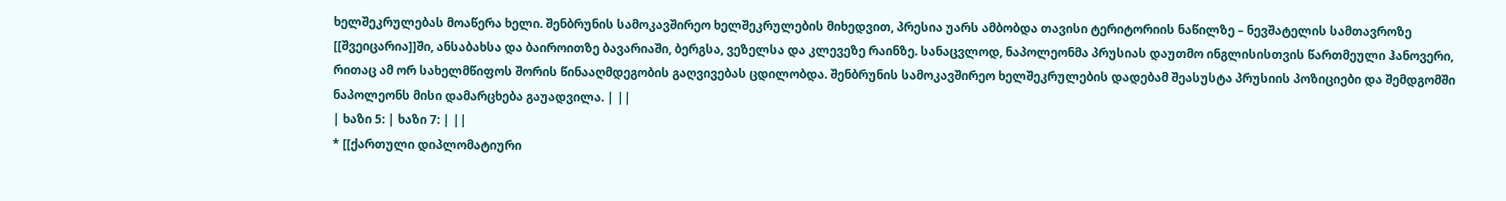ხელშეკრულებას მოაწერა ხელი. შენბრუნის სამოკავშირეო ხელშეკრულების მიხედვით, პრესია უარს ამბობდა თავისი ტერიტორიის ნაწილზე – ნევშატელის სამთავროზე [[შვეიცარია]]ში, ანსაბახსა და ბაიროითზე ბავარიაში, ბერგსა, ვეზელსა და კლევეზე რაინზე. სანაცვლოდ, ნაპოლეონმა პრუსიას დაუთმო ინგლისისთვის წართმეული ჰანოვერი, რითაც ამ ორ სახელმწიფოს შორის წინააღმდეგობის გაღვივებას ცდილობდა. შენბრუნის სამოკავშირეო ხელშეკრულების დადებამ შეასუსტა პრუსიის პოზიციები და შემდგომში ნაპოლეონს მისი დამარცხება გაუადვილა. | ||
| ხაზი 5: | ხაზი 7: | ||
* [[ქართული დიპლომატიური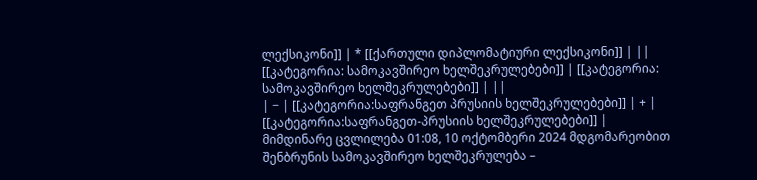ლექსიკონი]] | * [[ქართული დიპლომატიური ლექსიკონი]] | ||
[[კატეგორია: სამოკავშირეო ხელშეკრულებები]] | [[კატეგორია: სამოკავშირეო ხელშეკრულებები]] | ||
| − | [[კატეგორია:საფრანგეთ პრუსიის ხელშეკრულებები]] | + | [[კატეგორია:საფრანგეთ-პრუსიის ხელშეკრულებები]] |
მიმდინარე ცვლილება 01:08, 10 ოქტომბერი 2024 მდგომარეობით
შენბრუნის სამოკავშირეო ხელშეკრულება –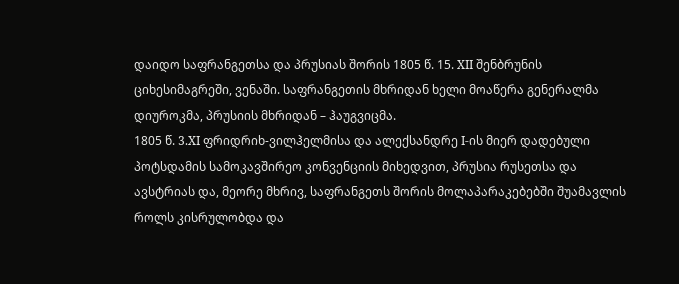დაიდო საფრანგეთსა და პრუსიას შორის 1805 წ. 15. XII შენბრუნის ციხესიმაგრეში, ვენაში. საფრანგეთის მხრიდან ხელი მოაწერა გენერალმა დიუროკმა, პრუსიის მხრიდან – ჰაუგვიცმა.
1805 წ. 3.XI ფრიდრიხ-ვილჰელმისა და ალექსანდრე I-ის მიერ დადებული პოტსდამის სამოკავშირეო კონვენციის მიხედვით, პრუსია რუსეთსა და ავსტრიას და, მეორე მხრივ, საფრანგეთს შორის მოლაპარაკებებში შუამავლის როლს კისრულობდა და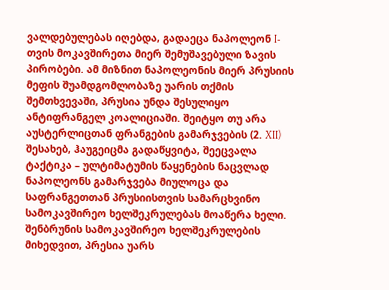ვალდებულებას იღებდა, გადაეცა ნაპოლეონ I-თვის მოკავშირეთა მიერ შემუშავებული ზავის პირობები. ამ მიზნით ნაპოლეონის მიერ პრუსიის მეფის შუამდგომლობაზე უარის თქმის შემთხვევაში, პრუსია უნდა შესულიყო ანტიფრანგელ კოალიციაში. შეიტყო თუ არა აუსტერლიცთან ფრანგების გამარჯვების (2. XII) შესახებ, ჰაუგეიცმა გადაწყვიტა, შეეცვალა ტაქტიკა – ულტიმატუმის წაყენების ნაცვლად ნაპოლეონს გამარჯვება მიულოცა და საფრანგეთთან პრუსიისთვის სამარცხვინო სამოკავშირეო ხელშეკრულებას მოაწერა ხელი. შენბრუნის სამოკავშირეო ხელშეკრულების მიხედვით, პრესია უარს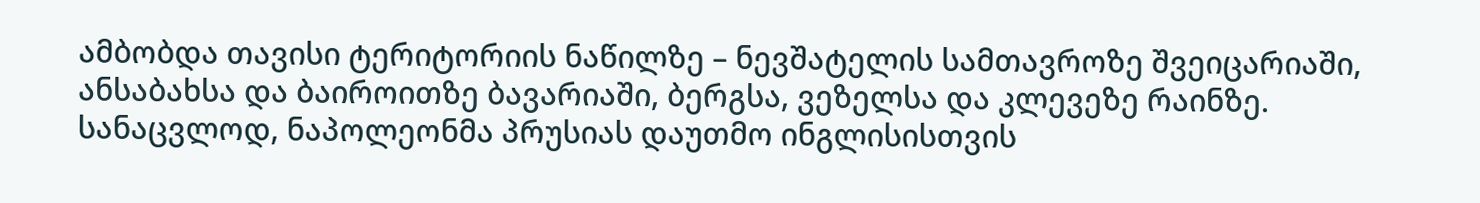ამბობდა თავისი ტერიტორიის ნაწილზე – ნევშატელის სამთავროზე შვეიცარიაში, ანსაბახსა და ბაიროითზე ბავარიაში, ბერგსა, ვეზელსა და კლევეზე რაინზე. სანაცვლოდ, ნაპოლეონმა პრუსიას დაუთმო ინგლისისთვის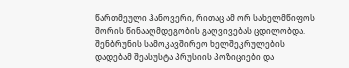წართმეული ჰანოვერი, რითაც ამ ორ სახელმწიფოს შორის წინააღმდეგობის გაღვივებას ცდილობდა. შენბრუნის სამოკავშირეო ხელშეკრულების დადებამ შეასუსტა პრუსიის პოზიციები და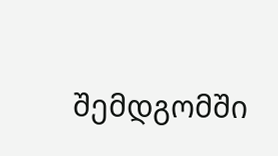შემდგომში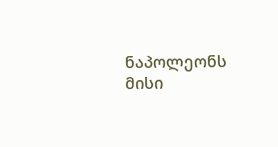ნაპოლეონს მისი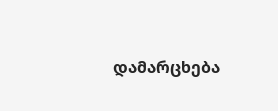დამარცხება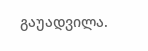გაუადვილა.